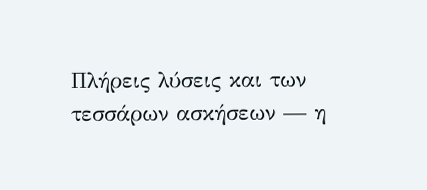Πλήρεις λύσεις και των τεσσάρων ασκήσεων — η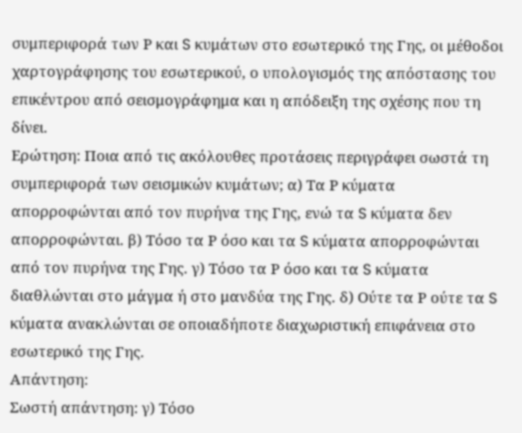συμπεριφορά των Ρ και S κυμάτων στο εσωτερικό της Γης, οι μέθοδοι χαρτογράφησης του εσωτερικού, ο υπολογισμός της απόστασης του επικέντρου από σεισμογράφημα και η απόδειξη της σχέσης που τη δίνει.
Ερώτηση: Ποια από τις ακόλουθες προτάσεις περιγράφει σωστά τη συμπεριφορά των σεισμικών κυμάτων; α) Τα Ρ κύματα απορροφώνται από τον πυρήνα της Γης, ενώ τα S κύματα δεν απορροφώνται. β) Τόσο τα Ρ όσο και τα S κύματα απορροφώνται από τον πυρήνα της Γης. γ) Τόσο τα Ρ όσο και τα S κύματα διαθλώνται στο μάγμα ή στο μανδύα της Γης. δ) Ούτε τα Ρ ούτε τα S κύματα ανακλώνται σε οποιαδήποτε διαχωριστική επιφάνεια στο εσωτερικό της Γης.
Απάντηση:
Σωστή απάντηση: γ) Τόσο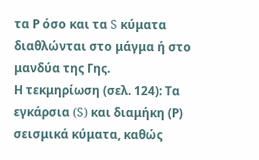τα Ρ όσο και τα S κύματα διαθλώνται στο μάγμα ή στο μανδύα της Γης.
Η τεκμηρίωση (σελ. 124): Τα εγκάρσια (S) και διαμήκη (Ρ) σεισμικά κύματα, καθώς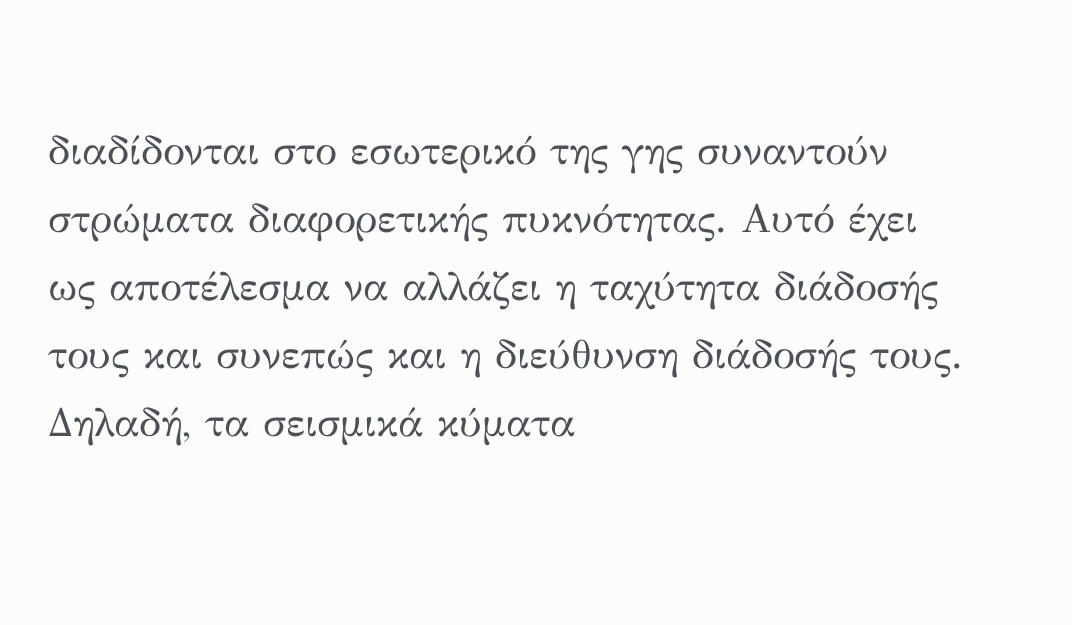διαδίδονται στο εσωτερικό της γης συναντούν στρώματα διαφορετικής πυκνότητας. Αυτό έχει ως αποτέλεσμα να αλλάζει η ταχύτητα διάδοσής τους και συνεπώς και η διεύθυνση διάδοσής τους. Δηλαδή, τα σεισμικά κύματα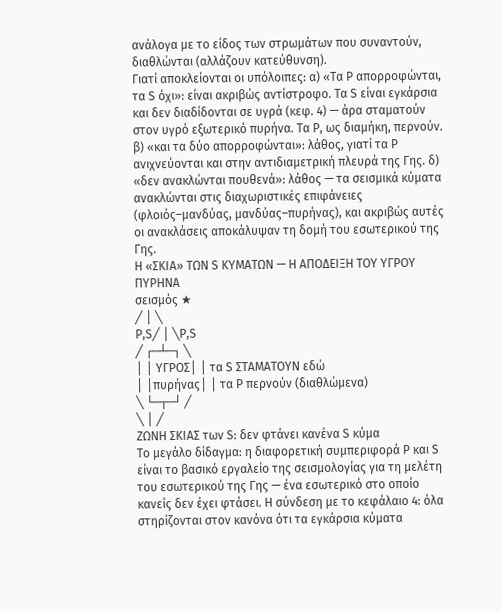ανάλογα με το είδος των στρωμάτων που συναντούν, διαθλώνται (αλλάζουν κατεύθυνση).
Γιατί αποκλείονται οι υπόλοιπες: α) «Τα Ρ απορροφώνται, τα S όχι»: είναι ακριβώς αντίστροφο. Τα S είναι εγκάρσια και δεν διαδίδονται σε υγρά (κεφ. 4) — άρα σταματούν στον υγρό εξωτερικό πυρήνα. Τα Ρ, ως διαμήκη, περνούν. β) «και τα δύο απορροφώνται»: λάθος, γιατί τα Ρ ανιχνεύονται και στην αντιδιαμετρική πλευρά της Γης. δ) «δεν ανακλώνται πουθενά»: λάθος — τα σεισμικά κύματα ανακλώνται στις διαχωριστικές επιφάνειες (φλοιός–μανδύας, μανδύας–πυρήνας), και ακριβώς αυτές οι ανακλάσεις αποκάλυψαν τη δομή του εσωτερικού της Γης.
Η «ΣΚΙΑ» ΤΩΝ S ΚΥΜΑΤΩΝ — Η ΑΠΟΔΕΙΞΗ ΤΟΥ ΥΓΡΟΥ ΠΥΡΗΝΑ
σεισμός ★
╱ │ ╲
P,S╱ │ ╲P,S
╱ ┌─┴─┐ ╲
│ │ ΥΓΡΟΣ│ │ τα S ΣΤΑΜΑΤΟΥΝ εδώ
│ │πυρήνας│ │ τα P περνούν (διαθλώμενα)
╲ └─┬─┘ ╱
╲ │ ╱
ΖΩΝΗ ΣΚΙΑΣ των S: δεν φτάνει κανένα S κύμα
Το μεγάλο δίδαγμα: η διαφορετική συμπεριφορά Ρ και S είναι το βασικό εργαλείο της σεισμολογίας για τη μελέτη του εσωτερικού της Γης — ένα εσωτερικό στο οποίο κανείς δεν έχει φτάσει. Η σύνδεση με το κεφάλαιο 4: όλα στηρίζονται στον κανόνα ότι τα εγκάρσια κύματα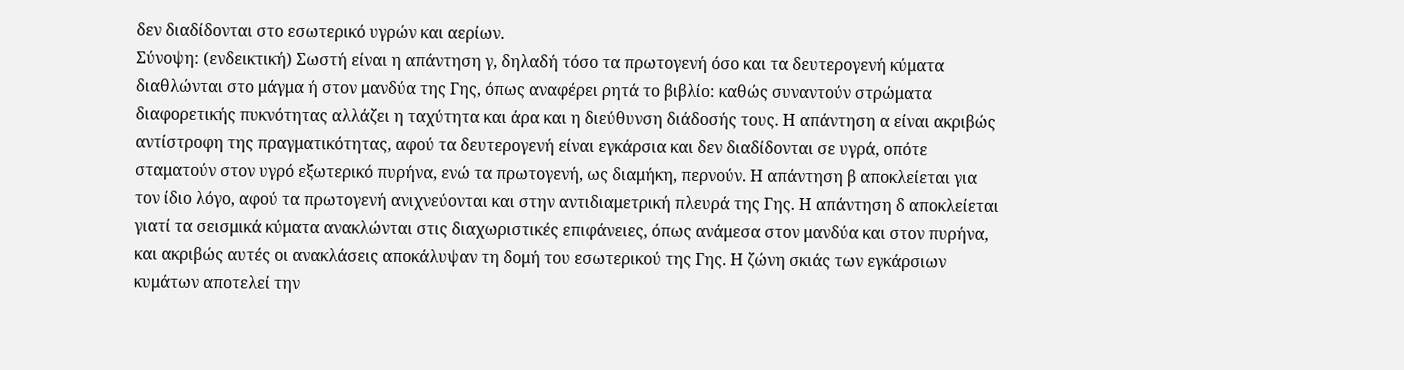δεν διαδίδονται στο εσωτερικό υγρών και αερίων.
Σύνοψη: (ενδεικτική) Σωστή είναι η απάντηση γ, δηλαδή τόσο τα πρωτογενή όσο και τα δευτερογενή κύματα διαθλώνται στο μάγμα ή στον μανδύα της Γης, όπως αναφέρει ρητά το βιβλίο: καθώς συναντούν στρώματα διαφορετικής πυκνότητας αλλάζει η ταχύτητα και άρα και η διεύθυνση διάδοσής τους. Η απάντηση α είναι ακριβώς αντίστροφη της πραγματικότητας, αφού τα δευτερογενή είναι εγκάρσια και δεν διαδίδονται σε υγρά, οπότε σταματούν στον υγρό εξωτερικό πυρήνα, ενώ τα πρωτογενή, ως διαμήκη, περνούν. Η απάντηση β αποκλείεται για τον ίδιο λόγο, αφού τα πρωτογενή ανιχνεύονται και στην αντιδιαμετρική πλευρά της Γης. Η απάντηση δ αποκλείεται γιατί τα σεισμικά κύματα ανακλώνται στις διαχωριστικές επιφάνειες, όπως ανάμεσα στον μανδύα και στον πυρήνα, και ακριβώς αυτές οι ανακλάσεις αποκάλυψαν τη δομή του εσωτερικού της Γης. Η ζώνη σκιάς των εγκάρσιων κυμάτων αποτελεί την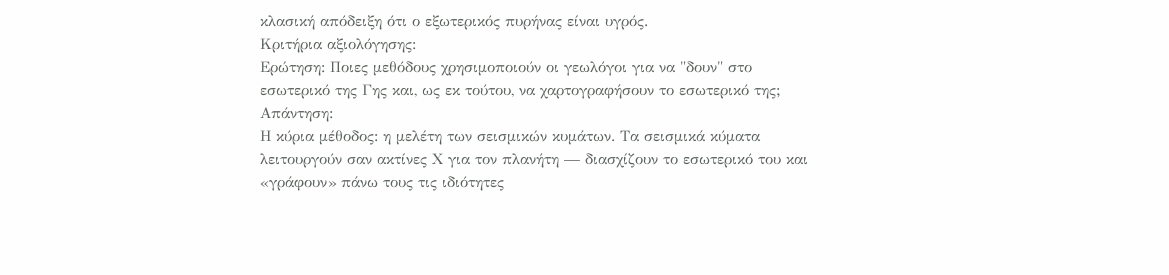κλασική απόδειξη ότι ο εξωτερικός πυρήνας είναι υγρός.
Κριτήρια αξιολόγησης:
Ερώτηση: Ποιες μεθόδους χρησιμοποιούν οι γεωλόγοι για να "δουν" στο εσωτερικό της Γης και, ως εκ τούτου, να χαρτογραφήσουν το εσωτερικό της;
Απάντηση:
Η κύρια μέθοδος: η μελέτη των σεισμικών κυμάτων. Τα σεισμικά κύματα λειτουργούν σαν ακτίνες Χ για τον πλανήτη — διασχίζουν το εσωτερικό του και «γράφουν» πάνω τους τις ιδιότητες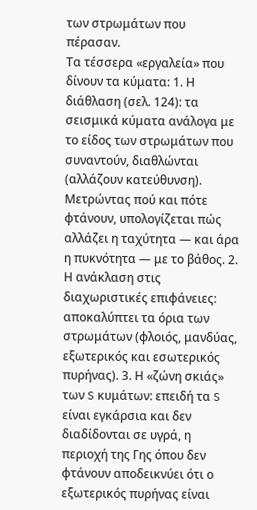των στρωμάτων που πέρασαν.
Τα τέσσερα «εργαλεία» που δίνουν τα κύματα: 1. Η διάθλαση (σελ. 124): τα σεισμικά κύματα ανάλογα με το είδος των στρωμάτων που συναντούν, διαθλώνται (αλλάζουν κατεύθυνση). Μετρώντας πού και πότε φτάνουν, υπολογίζεται πώς αλλάζει η ταχύτητα — και άρα η πυκνότητα — με το βάθος. 2. Η ανάκλαση στις διαχωριστικές επιφάνειες: αποκαλύπτει τα όρια των στρωμάτων (φλοιός, μανδύας, εξωτερικός και εσωτερικός πυρήνας). 3. Η «ζώνη σκιάς» των S κυμάτων: επειδή τα S είναι εγκάρσια και δεν διαδίδονται σε υγρά, η περιοχή της Γης όπου δεν φτάνουν αποδεικνύει ότι ο εξωτερικός πυρήνας είναι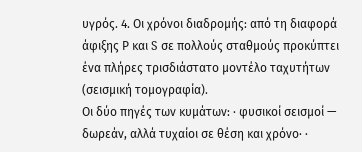υγρός. 4. Οι χρόνοι διαδρομής: από τη διαφορά άφιξης Ρ και S σε πολλούς σταθμούς προκύπτει ένα πλήρες τρισδιάστατο μοντέλο ταχυτήτων (σεισμική τομογραφία).
Οι δύο πηγές των κυμάτων: · φυσικοί σεισμοί — δωρεάν, αλλά τυχαίοι σε θέση και χρόνο· ·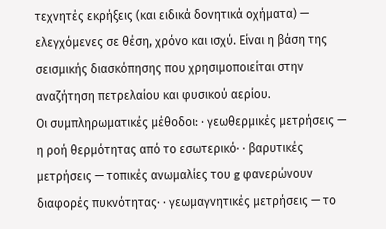τεχνητές εκρήξεις (και ειδικά δονητικά οχήματα) — ελεγχόμενες σε θέση, χρόνο και ισχύ. Είναι η βάση της σεισμικής διασκόπησης που χρησιμοποιείται στην αναζήτηση πετρελαίου και φυσικού αερίου.
Οι συμπληρωματικές μέθοδοι: · γεωθερμικές μετρήσεις — η ροή θερμότητας από το εσωτερικό· · βαρυτικές μετρήσεις — τοπικές ανωμαλίες του g φανερώνουν διαφορές πυκνότητας· · γεωμαγνητικές μετρήσεις — το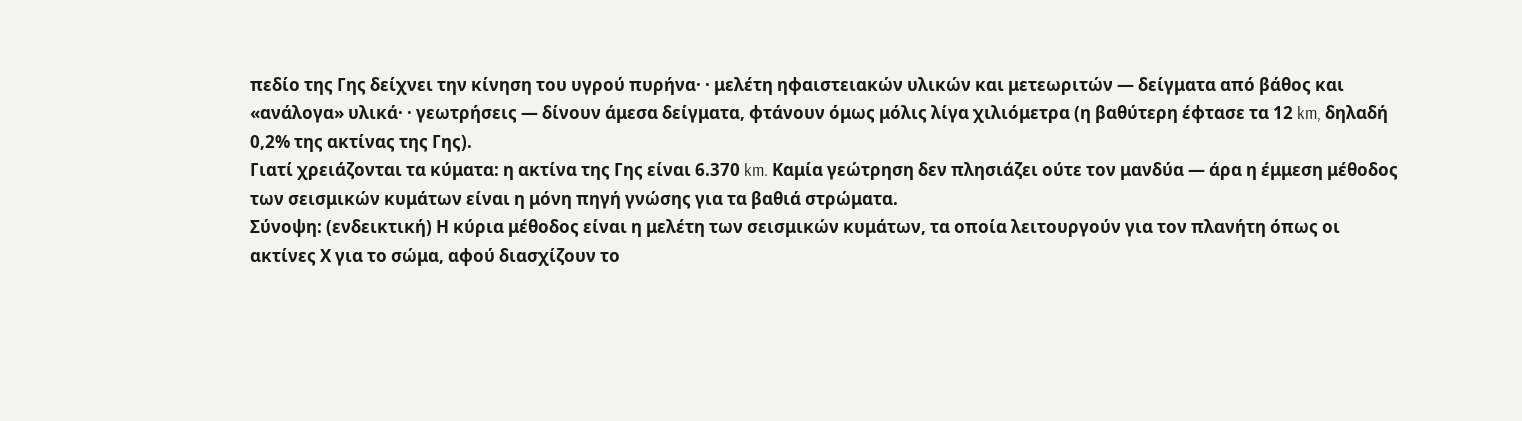πεδίο της Γης δείχνει την κίνηση του υγρού πυρήνα· · μελέτη ηφαιστειακών υλικών και μετεωριτών — δείγματα από βάθος και «ανάλογα» υλικά· · γεωτρήσεις — δίνουν άμεσα δείγματα, φτάνουν όμως μόλις λίγα χιλιόμετρα (η βαθύτερη έφτασε τα 12 km, δηλαδή 0,2% της ακτίνας της Γης).
Γιατί χρειάζονται τα κύματα: η ακτίνα της Γης είναι 6.370 km. Καμία γεώτρηση δεν πλησιάζει ούτε τον μανδύα — άρα η έμμεση μέθοδος των σεισμικών κυμάτων είναι η μόνη πηγή γνώσης για τα βαθιά στρώματα.
Σύνοψη: (ενδεικτική) Η κύρια μέθοδος είναι η μελέτη των σεισμικών κυμάτων, τα οποία λειτουργούν για τον πλανήτη όπως οι ακτίνες Χ για το σώμα, αφού διασχίζουν το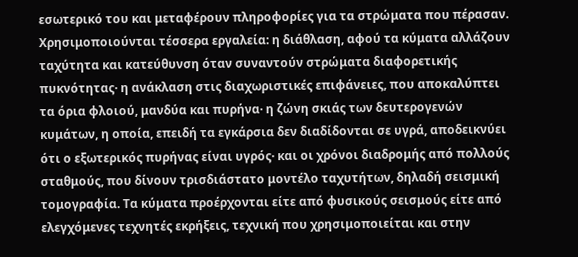εσωτερικό του και μεταφέρουν πληροφορίες για τα στρώματα που πέρασαν. Χρησιμοποιούνται τέσσερα εργαλεία: η διάθλαση, αφού τα κύματα αλλάζουν ταχύτητα και κατεύθυνση όταν συναντούν στρώματα διαφορετικής πυκνότητας· η ανάκλαση στις διαχωριστικές επιφάνειες, που αποκαλύπτει τα όρια φλοιού, μανδύα και πυρήνα· η ζώνη σκιάς των δευτερογενών κυμάτων, η οποία, επειδή τα εγκάρσια δεν διαδίδονται σε υγρά, αποδεικνύει ότι ο εξωτερικός πυρήνας είναι υγρός· και οι χρόνοι διαδρομής από πολλούς σταθμούς, που δίνουν τρισδιάστατο μοντέλο ταχυτήτων, δηλαδή σεισμική τομογραφία. Τα κύματα προέρχονται είτε από φυσικούς σεισμούς είτε από ελεγχόμενες τεχνητές εκρήξεις, τεχνική που χρησιμοποιείται και στην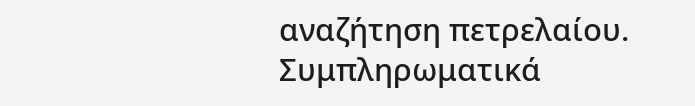αναζήτηση πετρελαίου. Συμπληρωματικά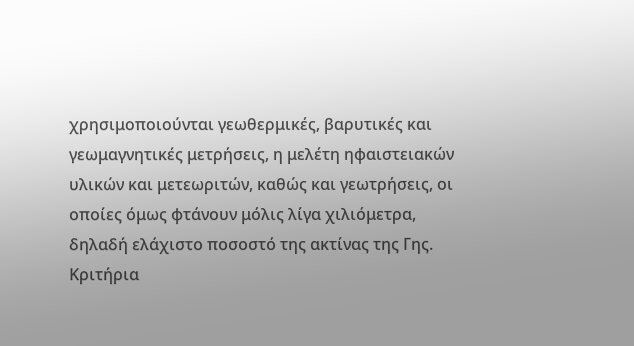χρησιμοποιούνται γεωθερμικές, βαρυτικές και γεωμαγνητικές μετρήσεις, η μελέτη ηφαιστειακών υλικών και μετεωριτών, καθώς και γεωτρήσεις, οι οποίες όμως φτάνουν μόλις λίγα χιλιόμετρα, δηλαδή ελάχιστο ποσοστό της ακτίνας της Γης.
Κριτήρια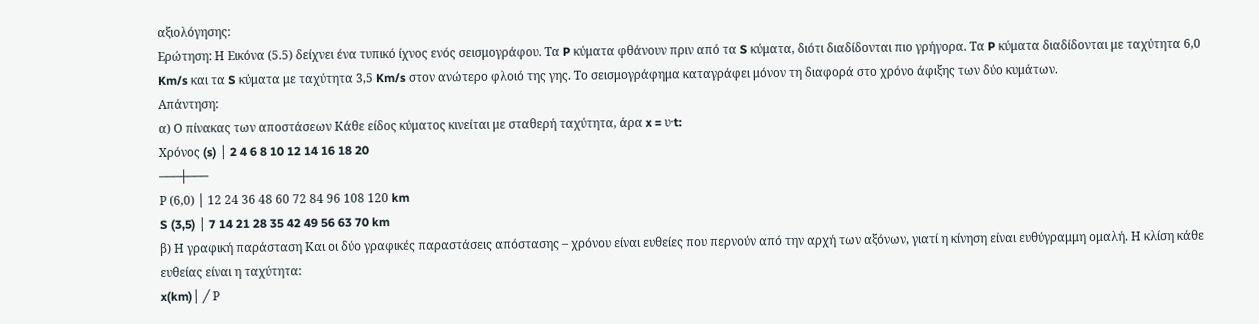αξιολόγησης:
Ερώτηση: Η Εικόνα (5.5) δείχνει ένα τυπικό ίχνος ενός σεισμογράφου. Τα P κύματα φθάνουν πριν από τα S κύματα, διότι διαδίδονται πιο γρήγορα. Τα P κύματα διαδίδονται με ταχύτητα 6,0 Km/s και τα S κύματα με ταχύτητα 3,5 Km/s στον ανώτερο φλοιό της γης. Το σεισμογράφημα καταγράφει μόνον τη διαφορά στο χρόνο άφιξης των δύο κυμάτων.
Απάντηση:
α) Ο πίνακας των αποστάσεων Κάθε είδος κύματος κινείται με σταθερή ταχύτητα, άρα x = υ·t:
Χρόνος (s) │ 2 4 6 8 10 12 14 16 18 20
───┼───
Ρ (6,0) │ 12 24 36 48 60 72 84 96 108 120 km
S (3,5) │ 7 14 21 28 35 42 49 56 63 70 km
β) Η γραφική παράσταση Και οι δύο γραφικές παραστάσεις απόστασης – χρόνου είναι ευθείες που περνούν από την αρχή των αξόνων, γιατί η κίνηση είναι ευθύγραμμη ομαλή. Η κλίση κάθε ευθείας είναι η ταχύτητα:
x(km)│ ╱ Ρ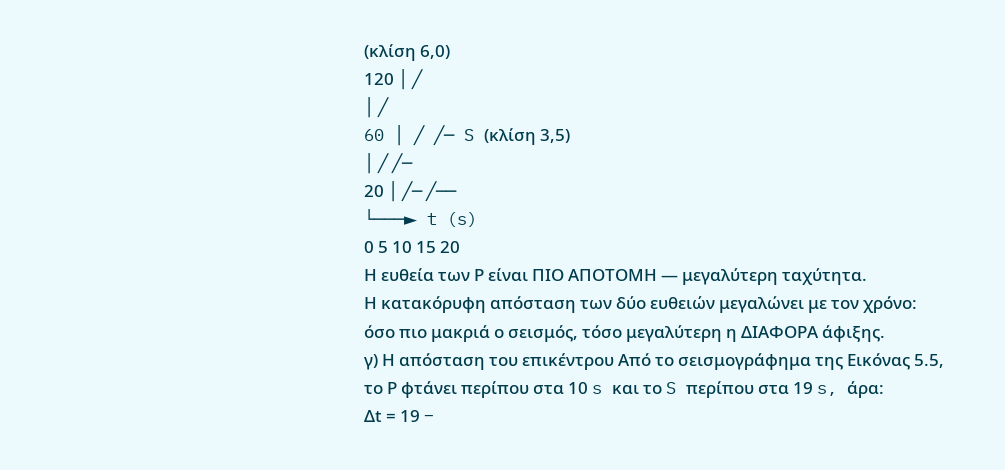(κλίση 6,0)
120 │ ╱
│ ╱
60 │ ╱ ╱─ S (κλίση 3,5)
│ ╱ ╱─
20 │ ╱─ ╱──
└───► t (s)
0 5 10 15 20
Η ευθεία των Ρ είναι ΠΙΟ ΑΠΟΤΟΜΗ — μεγαλύτερη ταχύτητα.
Η κατακόρυφη απόσταση των δύο ευθειών μεγαλώνει με τον χρόνο:
όσο πιο μακριά ο σεισμός, τόσο μεγαλύτερη η ΔΙΑΦΟΡΑ άφιξης.
γ) Η απόσταση του επικέντρου Από το σεισμογράφημα της Εικόνας 5.5, το Ρ φτάνει περίπου στα 10 s και το S περίπου στα 19 s, άρα:
Δt = 19 −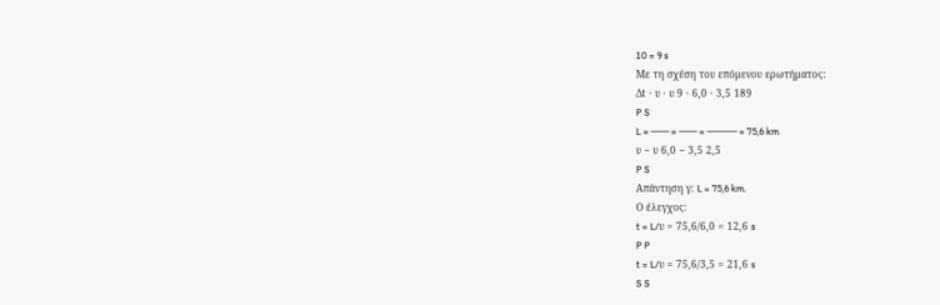10 = 9 s
Με τη σχέση του επόμενου ερωτήματος:
Δt · υ · υ 9 · 6,0 · 3,5 189
P S
L = ─── = ─── = ───── = 75,6 km
υ − υ 6,0 − 3,5 2,5
P S
Απάντηση γ: L ≈ 75,6 km.
Ο έλεγχος:
t = L/υ = 75,6/6,0 = 12,6 s
P P
t = L/υ = 75,6/3,5 = 21,6 s
S S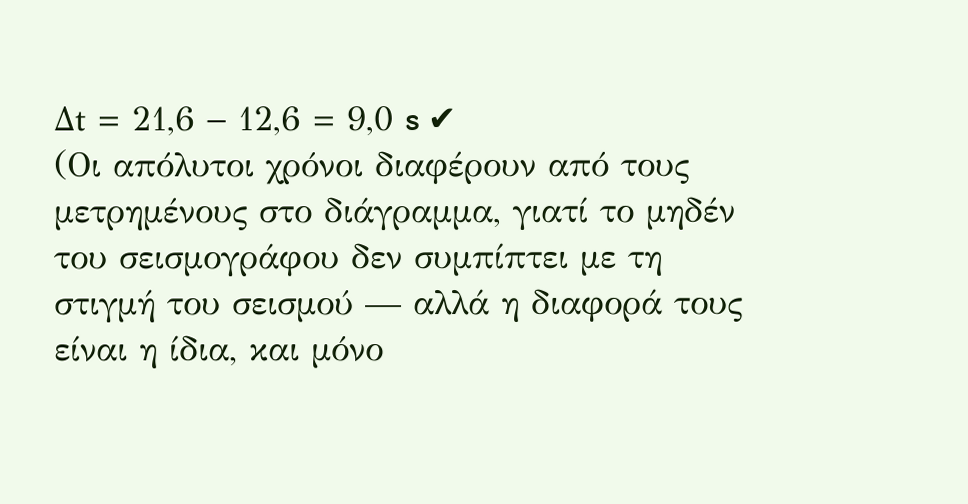Δt = 21,6 − 12,6 = 9,0 s ✔
(Οι απόλυτοι χρόνοι διαφέρουν από τους μετρημένους στο διάγραμμα, γιατί το μηδέν του σεισμογράφου δεν συμπίπτει με τη στιγμή του σεισμού — αλλά η διαφορά τους είναι η ίδια, και μόνο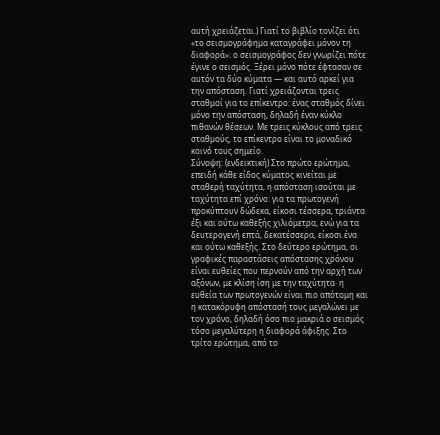αυτή χρειάζεται.) Γιατί το βιβλίο τονίζει ότι «το σεισμογράφημα καταγράφει μόνον τη διαφορά»: ο σεισμογράφος δεν γνωρίζει πότε έγινε ο σεισμός. Ξέρει μόνο πότε έφτασαν σε αυτόν τα δύο κύματα — και αυτό αρκεί για την απόσταση. Γιατί χρειάζονται τρεις σταθμοί για το επίκεντρο: ένας σταθμός δίνει μόνο την απόσταση, δηλαδή έναν κύκλο πιθανών θέσεων. Με τρεις κύκλους από τρεις σταθμούς, το επίκεντρο είναι το μοναδικό κοινό τους σημείο.
Σύνοψη: (ενδεικτική) Στο πρώτο ερώτημα, επειδή κάθε είδος κύματος κινείται με σταθερή ταχύτητα, η απόσταση ισούται με ταχύτητα επί χρόνο: για τα πρωτογενή προκύπτουν δώδεκα, είκοσι τέσσερα, τριάντα έξι και ούτω καθεξής χιλιόμετρα, ενώ για τα δευτερογενή επτά, δεκατέσσερα, είκοσι ένα και ούτω καθεξής. Στο δεύτερο ερώτημα, οι γραφικές παραστάσεις απόστασης χρόνου είναι ευθείες που περνούν από την αρχή των αξόνων, με κλίση ίση με την ταχύτητα· η ευθεία των πρωτογενών είναι πιο απότομη και η κατακόρυφη απόστασή τους μεγαλώνει με τον χρόνο, δηλαδή όσο πιο μακριά ο σεισμός τόσο μεγαλύτερη η διαφορά άφιξης. Στο τρίτο ερώτημα, από το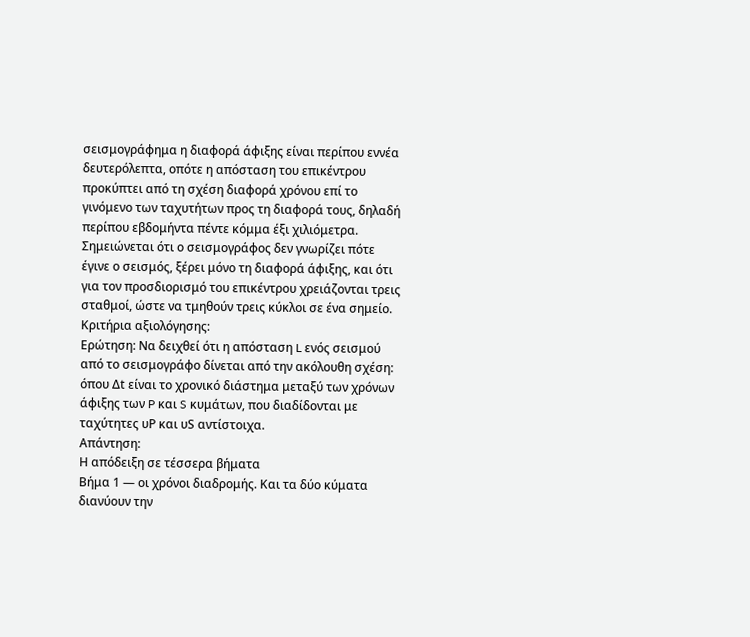σεισμογράφημα η διαφορά άφιξης είναι περίπου εννέα δευτερόλεπτα, οπότε η απόσταση του επικέντρου προκύπτει από τη σχέση διαφορά χρόνου επί το γινόμενο των ταχυτήτων προς τη διαφορά τους, δηλαδή περίπου εβδομήντα πέντε κόμμα έξι χιλιόμετρα. Σημειώνεται ότι ο σεισμογράφος δεν γνωρίζει πότε έγινε ο σεισμός, ξέρει μόνο τη διαφορά άφιξης, και ότι για τον προσδιορισμό του επικέντρου χρειάζονται τρεις σταθμοί, ώστε να τμηθούν τρεις κύκλοι σε ένα σημείο.
Κριτήρια αξιολόγησης:
Ερώτηση: Να δειχθεί ότι η απόσταση L ενός σεισμού από το σεισμογράφο δίνεται από την ακόλουθη σχέση: όπου Δt είναι το χρονικό διάστημα μεταξύ των χρόνων άφιξης των P και S κυμάτων, που διαδίδονται με ταχύτητες υP και υS αντίστοιχα.
Απάντηση:
Η απόδειξη σε τέσσερα βήματα
Βήμα 1 — οι χρόνοι διαδρομής. Και τα δύο κύματα διανύουν την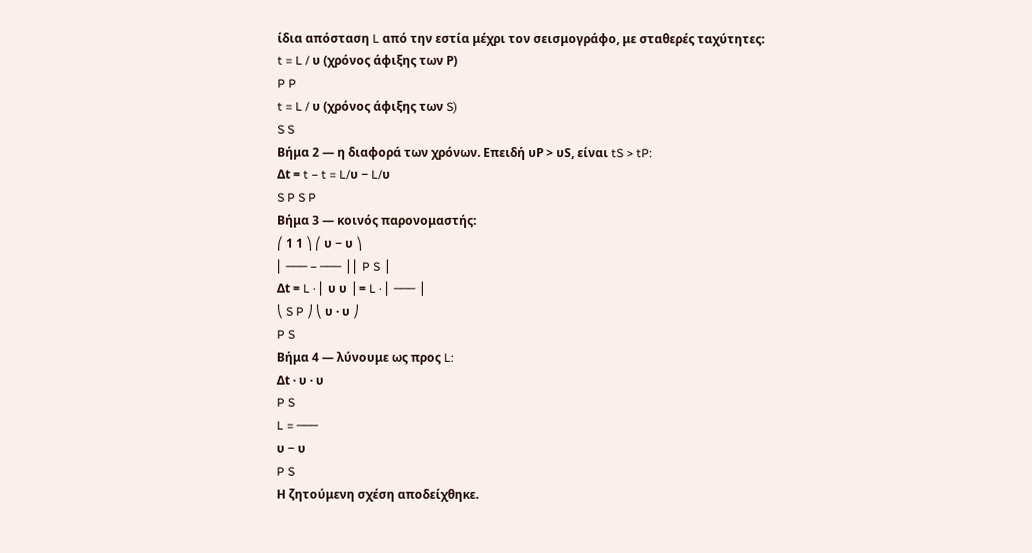ίδια απόσταση L από την εστία μέχρι τον σεισμογράφο, με σταθερές ταχύτητες:
t = L / υ (χρόνος άφιξης των Ρ)
P P
t = L / υ (χρόνος άφιξης των S)
S S
Βήμα 2 — η διαφορά των χρόνων. Επειδή υP > υS, είναι tS > tP:
Δt = t − t = L/υ − L/υ
S P S P
Βήμα 3 — κοινός παρονομαστής:
⎛ 1 1 ⎞ ⎛ υ − υ ⎞
⎜ ─── − ─── ⎟ ⎜ P S ⎟
Δt = L · ⎜ υ υ ⎟ = L · ⎜ ─── ⎟
⎝ S P ⎠ ⎝ υ · υ ⎠
P S
Βήμα 4 — λύνουμε ως προς L:
Δt · υ · υ
P S
L = ───
υ − υ
P S
Η ζητούμενη σχέση αποδείχθηκε.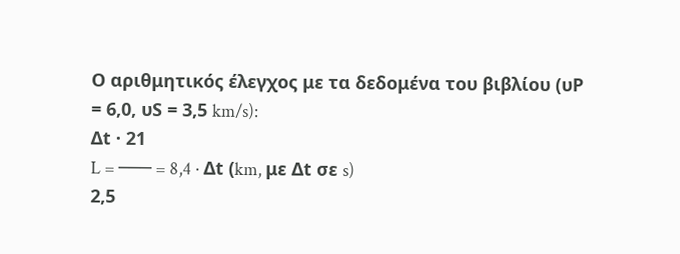Ο αριθμητικός έλεγχος με τα δεδομένα του βιβλίου (υP = 6,0, υS = 3,5 km/s):
Δt · 21
L = ─── = 8,4 · Δt (km, με Δt σε s)
2,5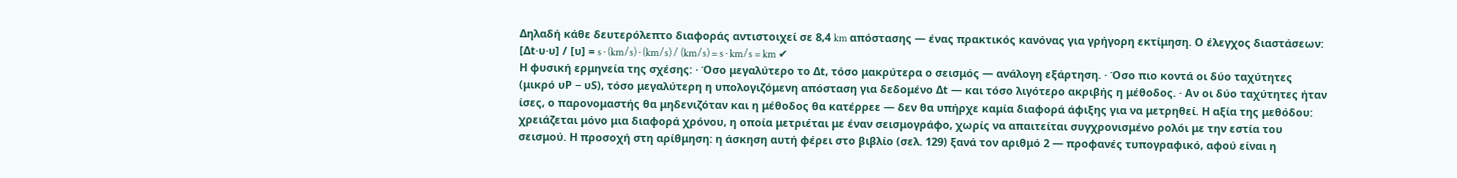Δηλαδή κάθε δευτερόλεπτο διαφοράς αντιστοιχεί σε 8,4 km απόστασης — ένας πρακτικός κανόνας για γρήγορη εκτίμηση. Ο έλεγχος διαστάσεων:
[Δt·υ·υ] / [υ] = s · (km/s) · (km/s) / (km/s) = s · km/s = km ✔
Η φυσική ερμηνεία της σχέσης: · Όσο μεγαλύτερο το Δt, τόσο μακρύτερα ο σεισμός — ανάλογη εξάρτηση. · Όσο πιο κοντά οι δύο ταχύτητες (μικρό υP − υS), τόσο μεγαλύτερη η υπολογιζόμενη απόσταση για δεδομένο Δt — και τόσο λιγότερο ακριβής η μέθοδος. · Αν οι δύο ταχύτητες ήταν ίσες, ο παρονομαστής θα μηδενιζόταν και η μέθοδος θα κατέρρεε — δεν θα υπήρχε καμία διαφορά άφιξης για να μετρηθεί. Η αξία της μεθόδου: χρειάζεται μόνο μια διαφορά χρόνου, η οποία μετριέται με έναν σεισμογράφο, χωρίς να απαιτείται συγχρονισμένο ρολόι με την εστία του σεισμού. Η προσοχή στη αρίθμηση: η άσκηση αυτή φέρει στο βιβλίο (σελ. 129) ξανά τον αριθμό 2 — προφανές τυπογραφικό, αφού είναι η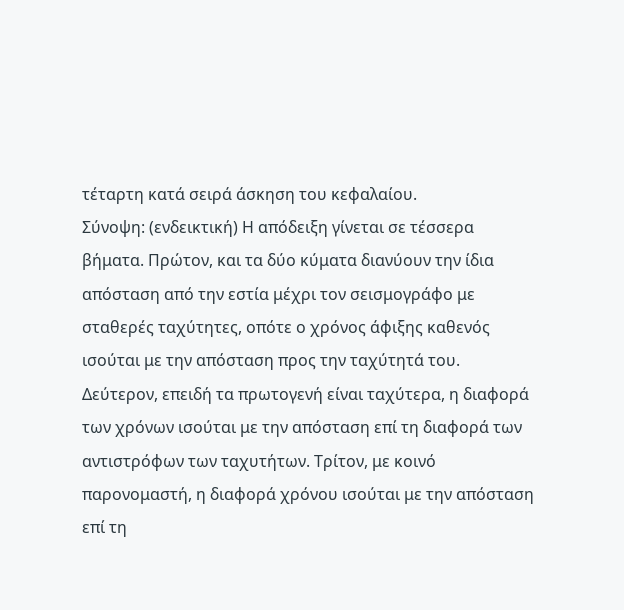τέταρτη κατά σειρά άσκηση του κεφαλαίου.
Σύνοψη: (ενδεικτική) Η απόδειξη γίνεται σε τέσσερα βήματα. Πρώτον, και τα δύο κύματα διανύουν την ίδια απόσταση από την εστία μέχρι τον σεισμογράφο με σταθερές ταχύτητες, οπότε ο χρόνος άφιξης καθενός ισούται με την απόσταση προς την ταχύτητά του. Δεύτερον, επειδή τα πρωτογενή είναι ταχύτερα, η διαφορά των χρόνων ισούται με την απόσταση επί τη διαφορά των αντιστρόφων των ταχυτήτων. Τρίτον, με κοινό παρονομαστή, η διαφορά χρόνου ισούται με την απόσταση επί τη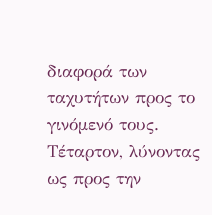διαφορά των ταχυτήτων προς το γινόμενό τους. Τέταρτον, λύνοντας ως προς την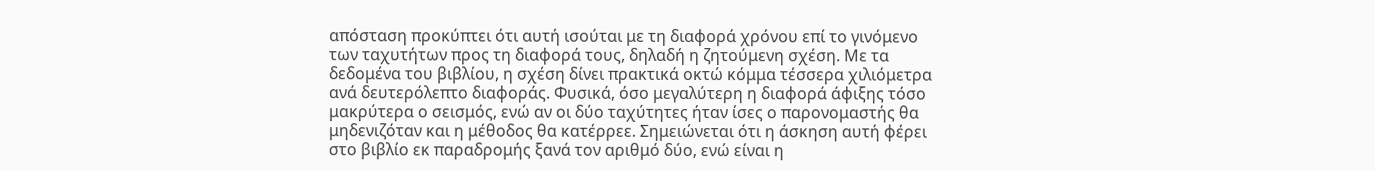απόσταση προκύπτει ότι αυτή ισούται με τη διαφορά χρόνου επί το γινόμενο των ταχυτήτων προς τη διαφορά τους, δηλαδή η ζητούμενη σχέση. Με τα δεδομένα του βιβλίου, η σχέση δίνει πρακτικά οκτώ κόμμα τέσσερα χιλιόμετρα ανά δευτερόλεπτο διαφοράς. Φυσικά, όσο μεγαλύτερη η διαφορά άφιξης τόσο μακρύτερα ο σεισμός, ενώ αν οι δύο ταχύτητες ήταν ίσες ο παρονομαστής θα μηδενιζόταν και η μέθοδος θα κατέρρεε. Σημειώνεται ότι η άσκηση αυτή φέρει στο βιβλίο εκ παραδρομής ξανά τον αριθμό δύο, ενώ είναι η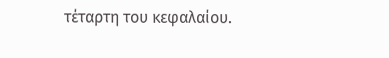τέταρτη του κεφαλαίου.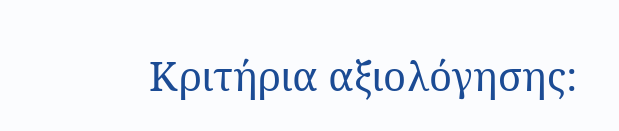Κριτήρια αξιολόγησης: